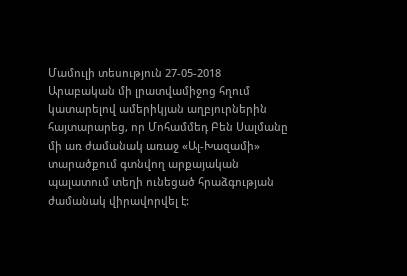Մամուլի տեսություն 27-05-2018
Արաբական մի լրատվամիջոց հղում կատարելով ամերիկյան աղբյուրներին հայտարարեց, որ Մոհամմեդ Բեն Սալմանը մի առ ժամանակ առաջ «Ալ-Խազամի» տարածքում գտնվող արքայական պալատում տեղի ունեցած հրաձգության ժամանակ վիրավորվել է: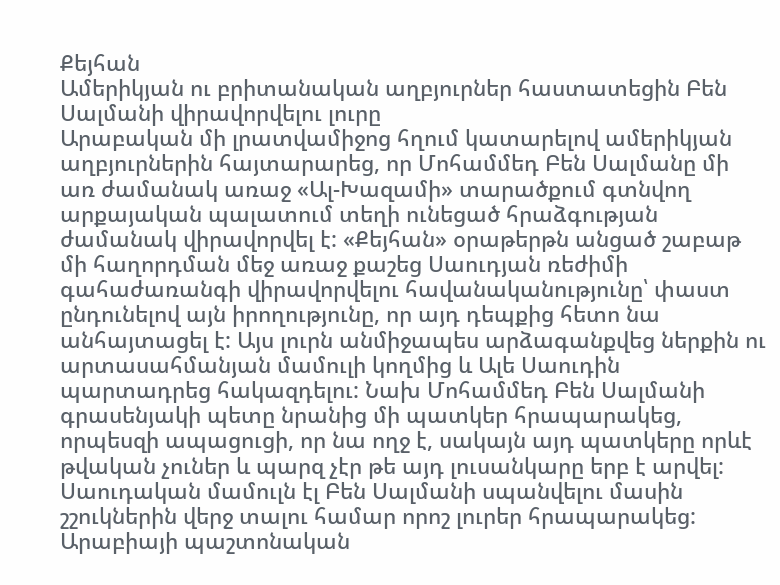Քեյհան
Ամերիկյան ու բրիտանական աղբյուրներ հաստատեցին Բեն Սալմանի վիրավորվելու լուրը
Արաբական մի լրատվամիջոց հղում կատարելով ամերիկյան աղբյուրներին հայտարարեց, որ Մոհամմեդ Բեն Սալմանը մի առ ժամանակ առաջ «Ալ-Խազամի» տարածքում գտնվող արքայական պալատում տեղի ունեցած հրաձգության ժամանակ վիրավորվել է: «Քեյհան» օրաթերթն անցած շաբաթ մի հաղորդման մեջ առաջ քաշեց Սաուդյան ռեժիմի գահաժառանգի վիրավորվելու հավանականությունը՝ փաստ ընդունելով այն իրողությունը, որ այդ դեպքից հետո նա անհայտացել է: Այս լուրն անմիջապես արձագանքվեց ներքին ու արտասահմանյան մամուլի կողմից և Ալե Սաուդին պարտադրեց հակազդելու: Նախ Մոհամմեդ Բեն Սալմանի գրասենյակի պետը նրանից մի պատկեր հրապարակեց, որպեսզի ապացուցի, որ նա ողջ է, սակայն այդ պատկերը որևէ թվական չուներ և պարզ չէր թե այդ լուսանկարը երբ է արվել: Սաուդական մամուլն էլ Բեն Սալմանի սպանվելու մասին շշուկներին վերջ տալու համար որոշ լուրեր հրապարակեց: Արաբիայի պաշտոնական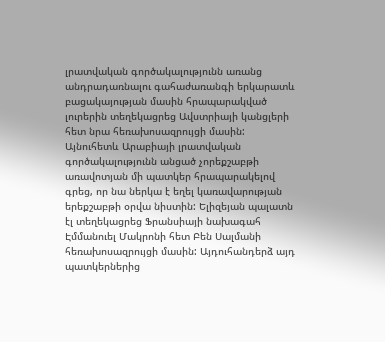լրատվական գործակալությունն առանց անդրադառնալու գահաժառանգի երկարատև բացակայության մասին հրապարակված լուրերին տեղեկացրեց Ավստրիայի կանցլերի հետ նրա հեռախոսազրույցի մասին: Այնուհետև Արաբիայի լրատվական գործակալությունն անցած չորեքշաբթի առավոտյան մի պատկեր հրապարակելով գրեց, որ նա ներկա է եղել կառավարության երեքշաբթի օրվա նիստին: Ելիզեյան պալատն էլ տեղեկացրեց Ֆրանսիայի նախագահ Էմմանուել Մակրոնի հետ Բեն Սալմանի հեռախոսազրույցի մասին: Այդուհանդերձ այդ պատկերներից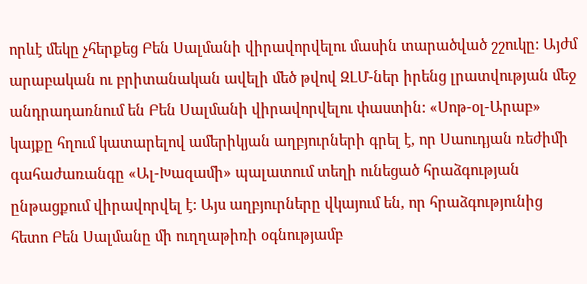որևէ մեկը չհերքեց Բեն Սալմանի վիրավորվելու մասին տարածված շշուկը: Այժմ արաբական ու բրիտանական ավելի մեծ թվով ԶԼՄ-ներ իրենց լրատվության մեջ անդրադառնում են Բեն Սալմանի վիրավորվելու փաստին: «Սոթ-օլ-Արաբ» կայքը հղում կատարելով ամերիկյան աղբյուրների գրել է, որ Սաուդյան ռեժիմի գահաժառանգը «Ալ-Խազամի» պալատում տեղի ունեցած հրաձգության ընթացքում վիրավորվել է: Այս աղբյուրները վկայում են, որ հրաձգությունից հետո Բեն Սալմանը մի ուղղաթիռի օգնությամբ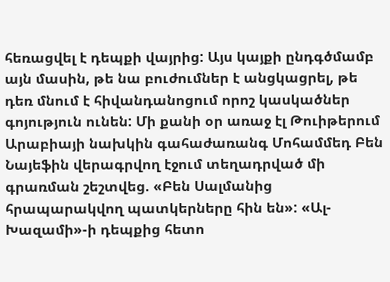հեռացվել է դեպքի վայրից: Այս կայքի ընդգծմամբ այն մասին, թե նա բուժումներ է անցկացրել, թե դեռ մնում է հիվանդանոցում որոշ կասկածներ գոյություն ունեն: Մի քանի օր առաջ էլ Թուիթերում Արաբիայի նախկին գահաժառանգ Մոհամմեդ Բեն Նայեֆին վերագրվող էջում տեղադրված մի գրառման շեշտվեց. «Բեն Սալմանից հրապարակվող պատկերները հին են»: «Ալ-Խազամի»-ի դեպքից հետո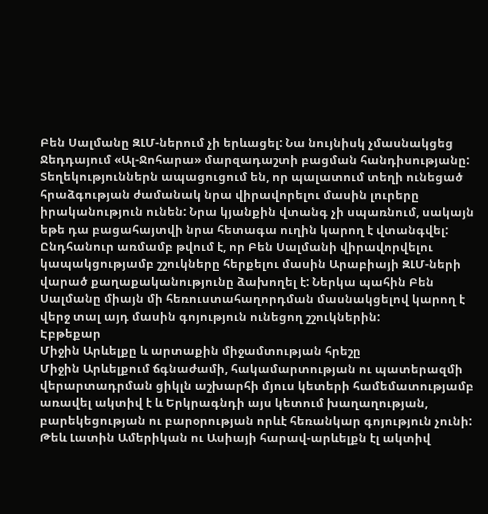Բեն Սալմանը ԶԼՄ-ներում չի երևացել: Նա նույնիսկ չմասնակցեց Ջեդդայում «Ալ-Ջոհարա» մարզադաշտի բացման հանդիսությանը: Տեղեկություններն ապացուցում են, որ պալատում տեղի ունեցած հրաձգության ժամանակ նրա վիրավորելու մասին լուրերը իրականություն ունեն: Նրա կյանքին վտանգ չի սպառնում, սակայն եթե դա բացահայտվի նրա հետագա ուղին կարող է վտանգվել: Ընդհանուր առմամբ թվում է, որ Բեն Սալմանի վիրավորվելու կապակցությամբ շշուկները հերքելու մասին Արաբիայի ԶԼՄ-ների վարած քաղաքականությունը ձախողել է: Ներկա պահին Բեն Սալմանը միայն մի հեռուստահաղորդման մասնակցելով կարող է վերջ տալ այդ մասին գոյություն ունեցող շշուկներին:
Էբթեքար
Միջին Արևելքը և արտաքին միջամտության հրեշը
Միջին Արևելքում ճգնաժամի, հակամարտության ու պատերազմի վերարտադրման ցիկլն աշխարհի մյուս կետերի համեմատությամբ առավել ակտիվ է և Երկրագնդի այս կետում խաղաղության, բարեկեցության ու բարօրության որևէ հեռանկար գոյություն չունի:
Թեև Լատին Ամերիկան ու Ասիայի հարավ-արևելքն էլ ակտիվ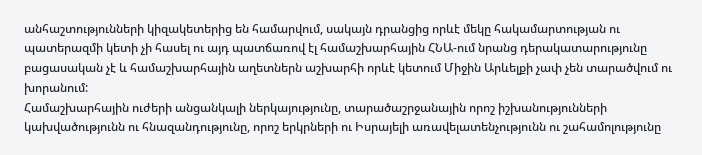անհաշտությունների կիզակետերից են համարվում, սակայն դրանցից որևէ մեկը հակամարտության ու պատերազմի կետի չի հասել ու այդ պատճառով էլ համաշխարհային ՀՆԱ-ում նրանց դերակատարությունը բացասական չէ և համաշխարհային աղետներն աշխարհի որևէ կետում Միջին Արևելքի չափ չեն տարածվում ու խորանում:
Համաշխարհային ուժերի անցանկալի ներկայությունը, տարածաշրջանային որոշ իշխանությունների կախվածությունն ու հնազանդությունը, որոշ երկրների ու Իսրայելի առավելատենչությունն ու շահամոլությունը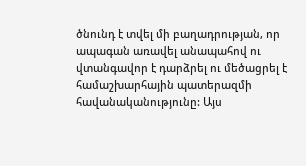ծնունդ է տվել մի բաղադրության, որ ապագան առավել անապահով ու վտանգավոր է դարձրել ու մեծացրել է համաշխարհային պատերազմի հավանականությունը: Այս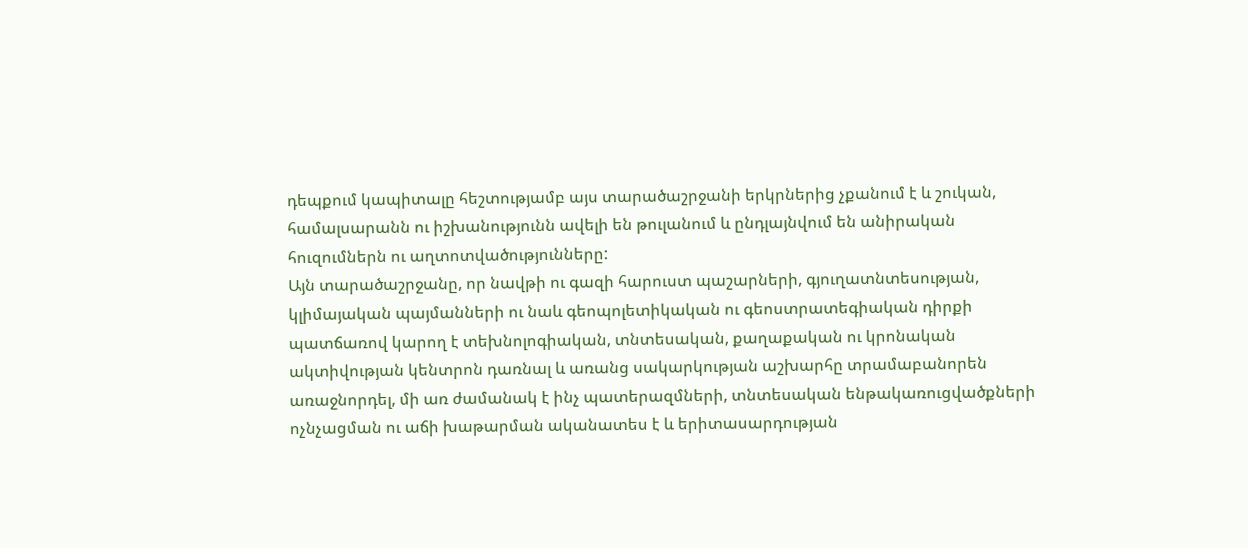դեպքում կապիտալը հեշտությամբ այս տարածաշրջանի երկրներից չքանում է և շուկան, համալսարանն ու իշխանությունն ավելի են թուլանում և ընդլայնվում են անիրական հուզումներն ու աղտոտվածությունները:
Այն տարածաշրջանը, որ նավթի ու գազի հարուստ պաշարների, գյուղատնտեսության, կլիմայական պայմանների ու նաև գեոպոլետիկական ու գեոստրատեգիական դիրքի պատճառով կարող է տեխնոլոգիական, տնտեսական, քաղաքական ու կրոնական ակտիվության կենտրոն դառնալ և առանց սակարկության աշխարհը տրամաբանորեն առաջնորդել, մի առ ժամանակ է ինչ պատերազմների, տնտեսական ենթակառուցվածքների ոչնչացման ու աճի խաթարման ականատես է և երիտասարդության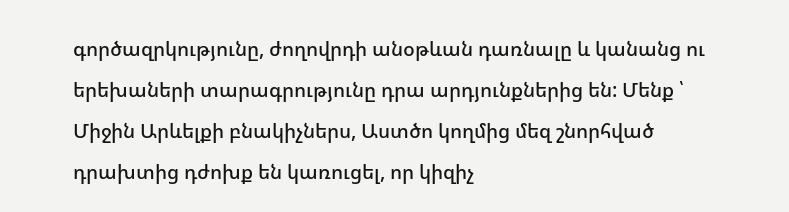գործազրկությունը, ժողովրդի անօթևան դառնալը և կանանց ու երեխաների տարագրությունը դրա արդյունքներից են: Մենք ՝ Միջին Արևելքի բնակիչներս, Աստծո կողմից մեզ շնորհված դրախտից դժոխք են կառուցել, որ կիզիչ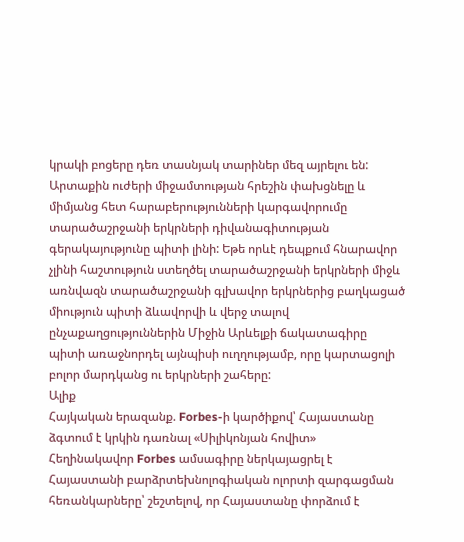կրակի բոցերը դեռ տասնյակ տարիներ մեզ այրելու են:
Արտաքին ուժերի միջամտության հրեշին փախցնելը և միմյանց հետ հարաբերությունների կարգավորումը տարածաշրջանի երկրների դիվանագիտության գերակայությունը պիտի լինի: Եթե որևէ դեպքում հնարավոր չլինի հաշտություն ստեղծել տարածաշրջանի երկրների միջև առնվազն տարածաշրջանի գլխավոր երկրներից բաղկացած միություն պիտի ձևավորվի և վերջ տալով ընչաքաղցություններին Միջին Արևելքի ճակատագիրը պիտի առաջնորդել այնպիսի ուղղությամբ, որը կարտացոլի բոլոր մարդկանց ու երկրների շահերը:
Ալիք
Հայկական երազանք. Forbes-ի կարծիքով՝ Հայաստանը ձգտում է կրկին դառնալ «Սիլիկոնյան հովիտ»
Հեղինակավոր Forbes ամսագիրը ներկայացրել է Հայաստանի բարձրտեխնոլոգիական ոլորտի զարգացման հեռանկարները՝ շեշտելով, որ Հայաստանը փորձում է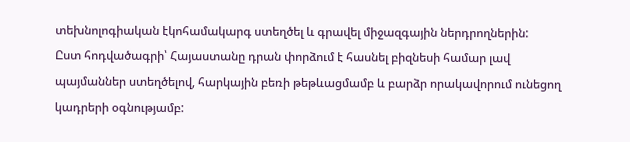տեխնոլոգիական էկոհամակարգ ստեղծել և գրավել միջազգային ներդրողներին:
Ըստ հոդվածագրի՝ Հայաստանը դրան փորձում է հասնել բիզնեսի համար լավ պայմաններ ստեղծելով, հարկային բեռի թեթևացմամբ և բարձր որակավորում ունեցող կադրերի օգնությամբ: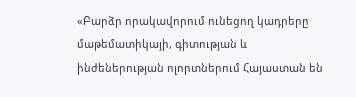«Բարձր որակավորում ունեցող կադրերը մաթեմատիկայի, գիտության և ինժեներության ոլորտներում Հայաստան են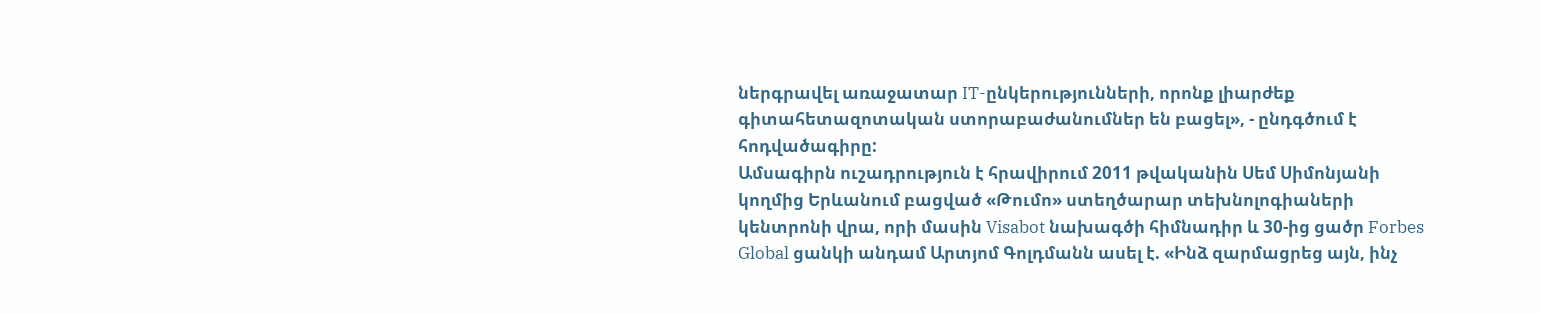ներգրավել առաջատար IT-ընկերությունների, որոնք լիարժեք գիտահետազոտական ստորաբաժանումներ են բացել», - ընդգծում է հոդվածագիրը:
Ամսագիրն ուշադրություն է հրավիրում 2011 թվականին Սեմ Սիմոնյանի կողմից Երևանում բացված «Թումո» ստեղծարար տեխնոլոգիաների կենտրոնի վրա, որի մասին Visabot նախագծի հիմնադիր և 30-ից ցածր Forbes Global ցանկի անդամ Արտյոմ Գոլդմանն ասել է. «Ինձ զարմացրեց այն, ինչ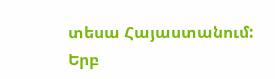տեսա Հայաստանում:
Երբ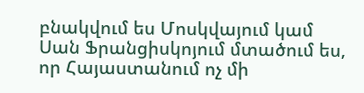բնակվում ես Մոսկվայում կամ Սան Ֆրանցիսկոյում մտածում ես, որ Հայաստանում ոչ մի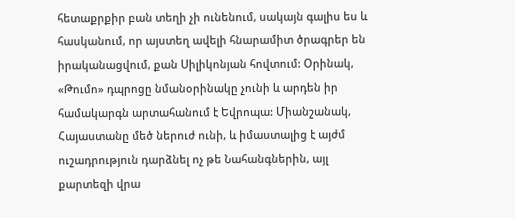հետաքրքիր բան տեղի չի ունենում, սակայն գալիս ես և հասկանում, որ այստեղ ավելի հնարամիտ ծրագրեր են իրականացվում, քան Սիլիկոնյան հովտում: Օրինակ, «Թումո» դպրոցը նմանօրինակը չունի և արդեն իր համակարգն արտահանում է Եվրոպա: Միանշանակ, Հայաստանը մեծ ներուժ ունի, և իմաստալից է այժմ ուշադրություն դարձնել ոչ թե Նահանգներին, այլ քարտեզի վրա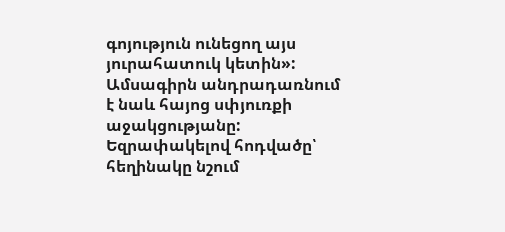գոյություն ունեցող այս յուրահատուկ կետին»:
Ամսագիրն անդրադառնում է նաև հայոց սփյուռքի աջակցությանը:
Եզրափակելով հոդվածը՝ հեղինակը նշում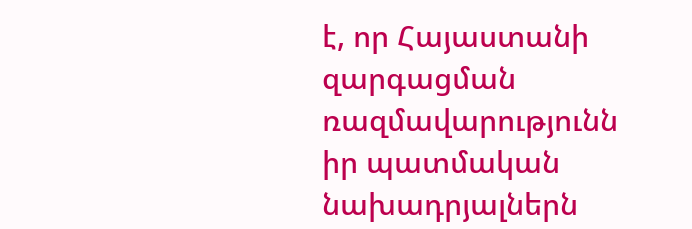է, որ Հայաստանի զարգացման ռազմավարությունն իր պատմական նախադրյալներն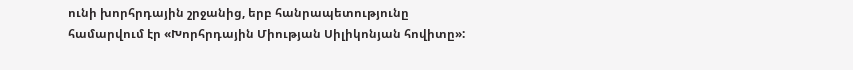ունի խորհրդային շրջանից, երբ հանրապետությունը համարվում էր «Խորհրդային Միության Սիլիկոնյան հովիտը»: